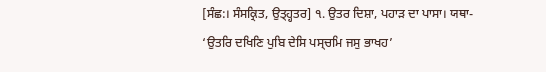[ਸੰਛ:। ਸੰਸਕ੍ਰਿਤ, ਉਤ੍ਹ੍ਹਤਰ] ੧. ਉਤਰ ਦਿਸ਼ਾ, ਪਹਾੜ ਦਾ ਪਾਸਾ। ਯਥਾ- ‘ਉਤਰਿ ਦਖਿਣਿ ਪੁਬਿ ਦੇਸਿ ਪਸ੍ਚਮਿ ਜਸੁ ਭਾਖਹ’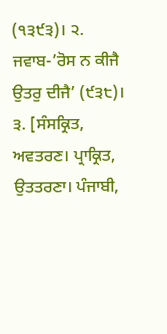(੧੩੯੩)। ੨. ਜਵਾਬ-’ਰੋਸ ਨ ਕੀਜੈ ਉਤਰੁ ਦੀਜੈ’ (੯੩੮)। ੩. [ਸੰਸਕ੍ਰਿਤ, ਅਵਤਰਣ। ਪ੍ਰਾਕ੍ਰਿਤ, ਉਤਤਰਣਾ। ਪੰਜਾਬੀ,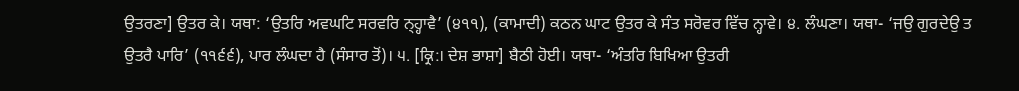ਉਤਰਣਾ] ਉਤਰ ਕੇ। ਯਥਾ: ‘ਉਤਰਿ ਅਵਘਟਿ ਸਰਵਰਿ ਨ੍ਹ੍ਹਾਵੈ’ (੪੧੧), (ਕਾਮਾਦੀ) ਕਠਨ ਘਾਟ ਉਤਰ ਕੇ ਸੰਤ ਸਰੋਵਰ ਵਿੱਚ ਨ੍ਹਾਵੇ। ੪. ਲੰਘਣਾ। ਯਥਾ- ‘ਜਉ ਗੁਰਦੇਉ ਤ ਉਤਰੈ ਪਾਰਿ’ (੧੧੬੬), ਪਾਰ ਲੰਘਦਾ ਹੈ (ਸੰਸਾਰ ਤੋਂ)। ੫. [ਕ੍ਰਿ:। ਦੇਸ਼ ਭਾਸ਼ਾ] ਬੈਠੀ ਹੋਈ। ਯਥਾ- ‘ਅੰਤਰਿ ਬਿਖਿਆ ਉਤਰੀ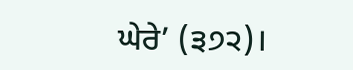ਘੇਰੇ’ (੩੭੨)।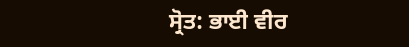ਸ੍ਰੋਤ: ਭਾਈ ਵੀਰ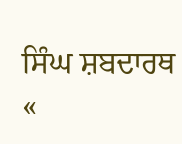ਸਿੰਘ ਸ਼ਬਦਾਰਥ
«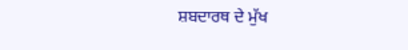ਸ਼ਬਦਾਰਥ ਦੇ ਮੁੱਖ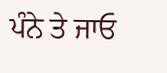ਪੰਨੇ ਤੇ ਜਾਓ